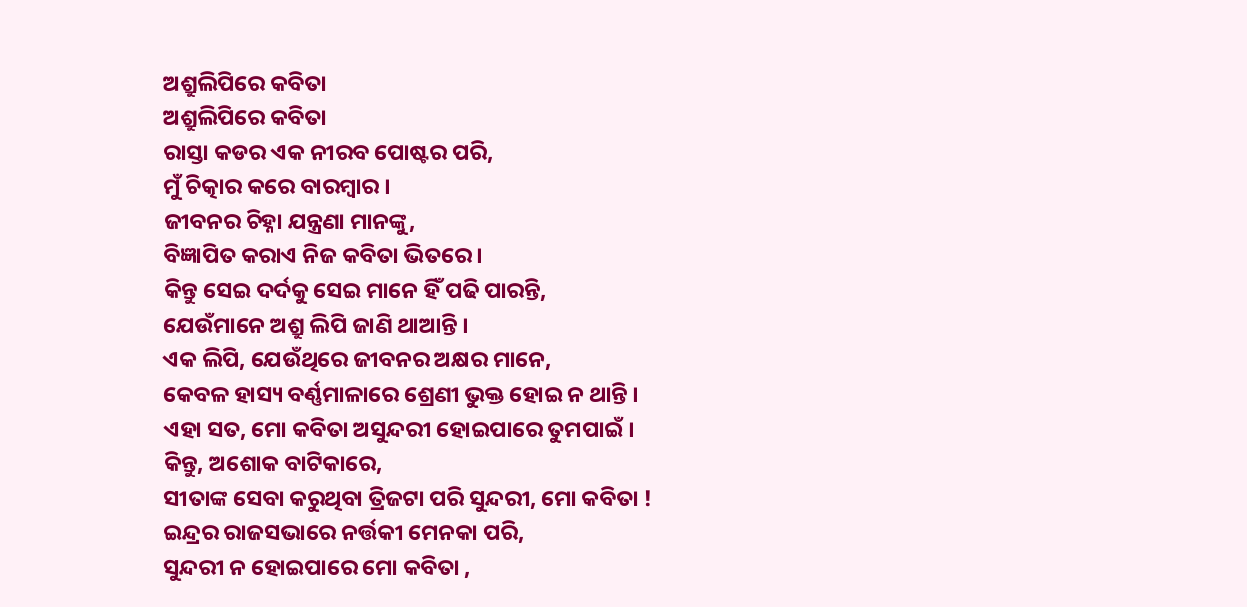ଅଶ୍ରୁଲିପିରେ କବିତା
ଅଶ୍ରୁଲିପିରେ କବିତା
ରାସ୍ତା କଡର ଏକ ନୀରବ ପୋଷ୍ଟର ପରି,
ମୁଁ ଚିତ୍କାର କରେ ବାରମ୍ବାର ।
ଜୀବନର ଚିହ୍ନା ଯନ୍ତ୍ରଣା ମାନଙ୍କୁ,
ବିଜ୍ଞାପିତ କରାଏ ନିଜ କବିତା ଭିତରେ ।
କିନ୍ତୁ ସେଇ ଦର୍ଦକୁ ସେଇ ମାନେ ହିଁ ପଢି ପାରନ୍ତି,
ଯେଉଁମାନେ ଅଶ୍ରୁ ଲିପି ଜାଣି ଥାଆନ୍ତି ।
ଏକ ଲିପି, ଯେଉଁଥିରେ ଜୀବନର ଅକ୍ଷର ମାନେ,
କେବଳ ହାସ୍ୟ ବର୍ଣ୍ଣମାଳାରେ ଶ୍ରେଣୀ ଭୁକ୍ତ ହୋଇ ନ ଥାନ୍ତି ।
ଏହା ସତ, ମୋ କବିତା ଅସୁନ୍ଦରୀ ହୋଇପାରେ ତୁମପାଇଁ ।
କିନ୍ତୁ, ଅଶୋକ ବାଟିକାରେ,
ସୀତାଙ୍କ ସେବା କରୁଥିବା ତ୍ରିଜଟା ପରି ସୁନ୍ଦରୀ, ମୋ କବିତା !
ଇନ୍ଦ୍ରର ରାଜସଭାରେ ନର୍ତ୍ତକୀ ମେନକା ପରି,
ସୁନ୍ଦରୀ ନ ହୋଇପାରେ ମୋ କବିତା ,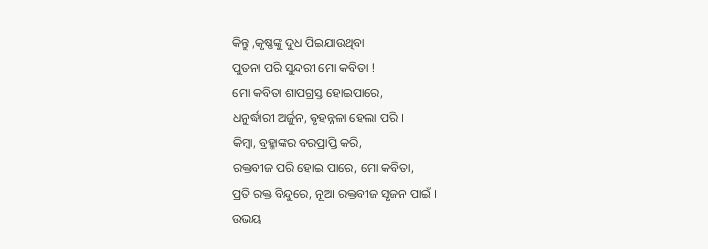କିନ୍ତୁ ,କୃଷ୍ଣଙ୍କୁ ଦୁଧ ପିଇଯାଉଥିବା
ପୁତନା ପରି ସୁନ୍ଦରୀ ମୋ କବିତା !
ମୋ କବିତା ଶାପଗ୍ରସ୍ତ ହୋଇପାରେ,
ଧନୁର୍ଦ୍ଧାରୀ ଅର୍ଜୁନ, ଵୃହନ୍ନଳା ହେଲା ପରି ।
କିମ୍ବା, ବ୍ରହ୍ମାଙ୍କର ବରପ୍ରାପ୍ତି କରି,
ରକ୍ତବୀଜ ପରି ହୋଇ ପାରେ, ମୋ କବିତା,
ପ୍ରତି ରକ୍ତ ବିନ୍ଦୁରେ, ନୂଆ ରକ୍ତବୀଜ ସୃଜନ ପାଇଁ ।
ଉଭୟ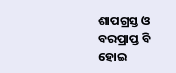ଶାପଗ୍ରସ୍ତ ଓ ବରପ୍ରାପ୍ତ ବି ହୋଇ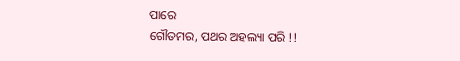ପାରେ
ଗୌତମର, ପଥର ଅହଲ୍ୟା ପରି !!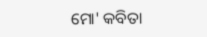ମୋ' କବିତା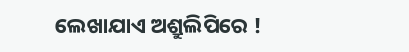ଲେଖାଯାଏ ଅଶ୍ରୁଲିପିରେ !